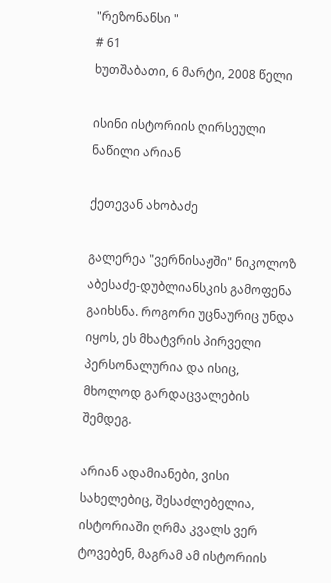"რეზონანსი "
# 61
ხუთშაბათი, 6 მარტი, 2008 წელი

ისინი ისტორიის ღირსეული ნაწილი არიან

ქეთევან ახობაძე

გალერეა "ვერნისაჟში" ნიკოლოზ აბესაძე-დუბლიანსკის გამოფენა გაიხსნა. როგორი უცნაურიც უნდა იყოს, ეს მხატვრის პირველი პერსონალურია და ისიც, მხოლოდ გარდაცვალების შემდეგ.

არიან ადამიანები, ვისი სახელებიც, შესაძლებელია, ისტორიაში ღრმა კვალს ვერ ტოვებენ, მაგრამ ამ ისტორიის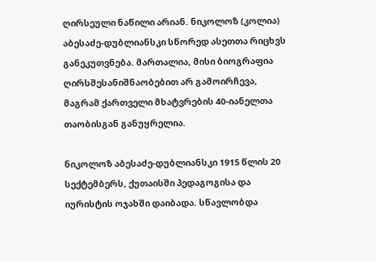ღირსეული ნაწილი არიან. ნიკოლოზ (კოლია) აბესაძე-დუბლიანსკი სწორედ ასეთთა რიცხვს განეკუთვნება. მართალია, მისი ბიოგრაფია ღირსშესანიშნაობებით არ გამოირჩევა, მაგრამ ქართველი მხატვრების 40-იანელთა თაობისგან განუყრელია.

ნიკოლოზ აბესაძე-დუბლიანსკი 1915 წლის 20 სექტემბერს, ქუთაისში პედაგოგისა და იურისტის ოჯახში დაიბადა. სწავლობდა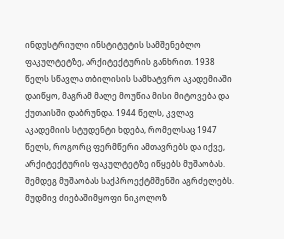ინდუსტრიული ინსტიტუტის სამშენებლო ფაკულტეტზე, არქიტექტურის განხრით. 1938 წელს სწავლა თბილისის სამხატვრო აკადემიაში დაიწყო, მაგრამ მალე მოუწია მისი მიტოვება და ქუთაისში დაბრუნდა. 1944 წელს, კვლავ აკადემიის სტუდენტი ხდება, რომელსაც 1947 წელს, როგორც ფერმწერი ამთავრებს და იქვე, არქიტექტურის ფაკულტეტზე იწყებს მუშაობას. შემდეგ მუშაობას საქპროექტმშენში აგრძელებს. მუდმივ ძიებაშიმყოფი ნიკოლოზ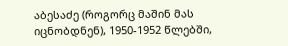აბესაძე (როგორც მაშინ მას იცნობდნენ), 1950-1952 წლებში,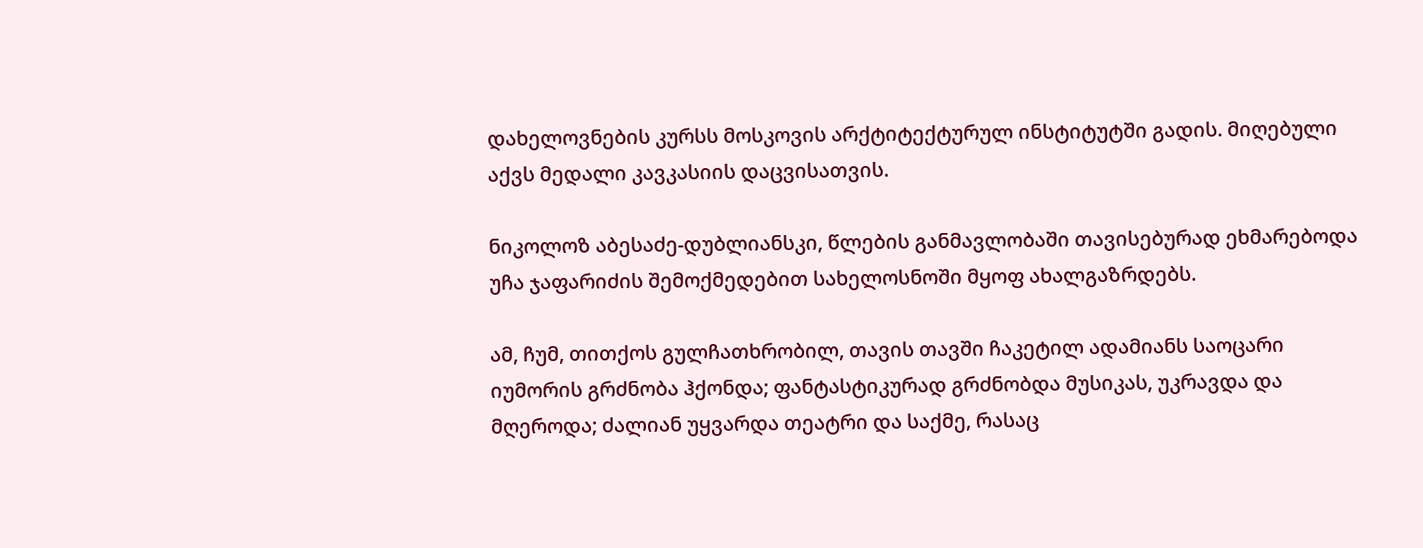დახელოვნების კურსს მოსკოვის არქტიტექტურულ ინსტიტუტში გადის. მიღებული აქვს მედალი კავკასიის დაცვისათვის.

ნიკოლოზ აბესაძე-დუბლიანსკი, წლების განმავლობაში თავისებურად ეხმარებოდა უჩა ჯაფარიძის შემოქმედებით სახელოსნოში მყოფ ახალგაზრდებს.

ამ, ჩუმ, თითქოს გულჩათხრობილ, თავის თავში ჩაკეტილ ადამიანს საოცარი იუმორის გრძნობა ჰქონდა; ფანტასტიკურად გრძნობდა მუსიკას, უკრავდა და მღეროდა; ძალიან უყვარდა თეატრი და საქმე, რასაც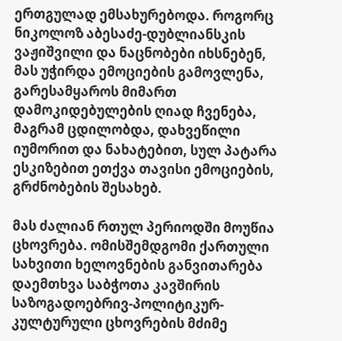ერთგულად ემსახურებოდა. როგორც ნიკოლოზ აბესაძე-დუბლიანსკის ვაჟიშვილი და ნაცნობები იხსნებენ, მას უჭირდა ემოციების გამოვლენა, გარესამყაროს მიმართ დამოკიდებულების ღიად ჩვენება, მაგრამ ცდილობდა, დახვეწილი იუმორით და ნახატებით, სულ პატარა ესკიზებით ეთქვა თავისი ემოციების, გრძნობების შესახებ.

მას ძალიან რთულ პერიოდში მოუწია ცხოვრება. ომისშემდგომი ქართული სახვითი ხელოვნების განვითარება დაემთხვა საბჭოთა კავშირის საზოგადოებრივ-პოლიტიკურ-კულტურული ცხოვრების მძიმე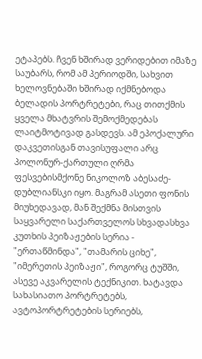ეტაპებს. ჩვენ ხშირად ვერიდებით იმაზე საუბარს, რომ ამ პერიოდში, სახვით ხელოვნებაში ხშირად იქმნებოდა ბელადის პორტრეტები, რაც თითქმის ყველა მხატვრის შემოქმედებას ლაიტმოტივად გასდევს. ამ ეპოქალური დაკვეთისგან თავისუფალი არც პოლონურ-ქართული ღრმა ფესვებისმქონე ნიკოლოზ აბესაძე-დუბლიანსკი იყო. მაგრამ ასეთი ფონის მიუხედავად, მან შექმნა მისთვის საყვარელი საქართველოს სხვადასხვა კუთხის პეიზაჟების სერია - "ერთაწმინდა", "თამარის ციხე", "იმერეთის პეიზაჟი", როგორც ტუშში, ასევე აკვარელის ტექნიკით. ხატავდა სახასიათო პორტრეტებს, ავტოპორტრეტების სერიებს,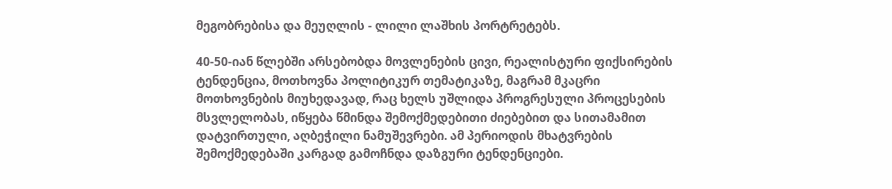მეგობრებისა და მეუღლის - ლილი ლაშხის პორტრეტებს.

40-50-იან წლებში არსებობდა მოვლენების ცივი, რეალისტური ფიქსირების ტენდენცია, მოთხოვნა პოლიტიკურ თემატიკაზე, მაგრამ მკაცრი მოთხოვნების მიუხედავად, რაც ხელს უშლიდა პროგრესული პროცესების მსვლელობას, იწყება წმინდა შემოქმედებითი ძიებებით და სითამამით დატვირთული, აღბეჭილი ნამუშევრები. ამ პერიოდის მხატვრების შემოქმედებაში კარგად გამოჩნდა დაზგური ტენდენციები.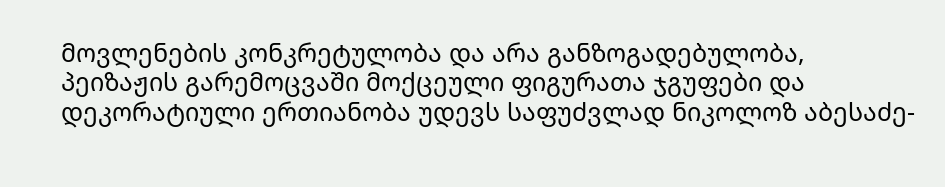მოვლენების კონკრეტულობა და არა განზოგადებულობა, პეიზაჟის გარემოცვაში მოქცეული ფიგურათა ჯგუფები და დეკორატიული ერთიანობა უდევს საფუძვლად ნიკოლოზ აბესაძე-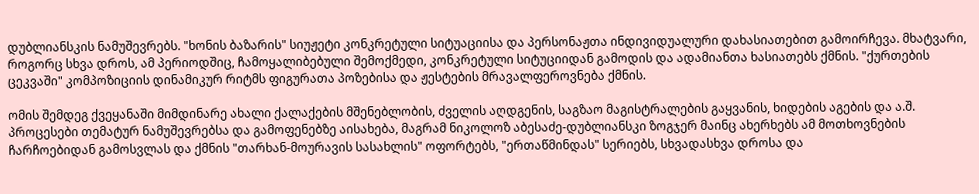დუბლიანსკის ნამუშევრებს. "ხონის ბაზარის" სიუჟეტი კონკრეტული სიტუაციისა და პერსონაჟთა ინდივიდუალური დახასიათებით გამოირჩევა. მხატვარი, როგორც სხვა დროს, ამ პერიოდშიც, ჩამოყალიბებული შემოქმედი, კონკრეტული სიტუციიდან გამოდის და ადამიანთა ხასიათებს ქმნის. "ქურთების ცეკვაში" კომპოზიციის დინამიკურ რიტმს ფიგურათა პოზებისა და ჟესტების მრავალფეროვნება ქმნის.

ომის შემდეგ ქვეყანაში მიმდინარე ახალი ქალაქების მშენებლობის, ძველის აღდგენის, საგზაო მაგისტრალების გაყვანის, ხიდების აგების და ა.შ. პროცესები თემატურ ნამუშევრებსა და გამოფენებზე აისახება, მაგრამ ნიკოლოზ აბესაძე-დუბლიანსკი ზოგჯერ მაინც ახერხებს ამ მოთხოვნების ჩარჩოებიდან გამოსვლას და ქმნის "თარხან-მოურავის სასახლის" ოფორტებს, "ერთაწმინდას" სერიებს, სხვადასხვა დროსა და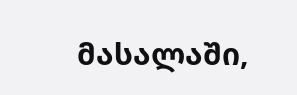მასალაში,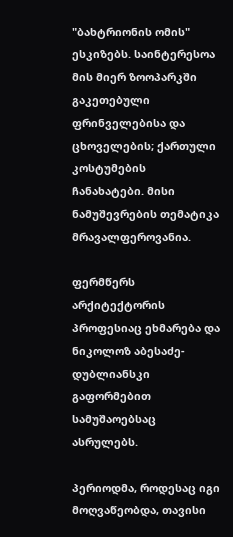"ბახტრიონის ომის" ესკიზებს. საინტერესოა მის მიერ ზოოპარკში გაკეთებული ფრინველებისა და ცხოველების; ქართული კოსტუმების ჩანახატები. მისი ნამუშევრების თემატიკა მრავალფეროვანია.

ფერმწერს არქიტექტორის პროფესიაც ეხმარება და ნიკოლოზ აბესაძე-დუბლიანსკი გაფორმებით სამუშაოებსაც ასრულებს.

პერიოდმა, როდესაც იგი მოღვაწეობდა, თავისი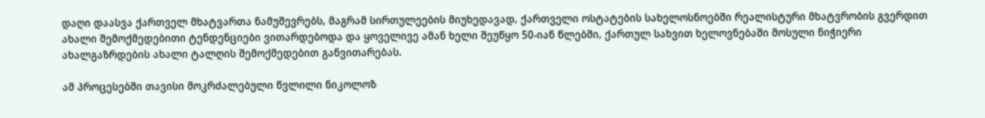დაღი დაასვა ქართველ მხატვართა ნამუშევრებს, მაგრამ სირთულეების მიუხედავად, ქართველი ოსტატების სახელოსნოებში რეალისტური მხატვრობის გვერდით ახალი შემოქმედებითი ტენდენციები ვითარდებოდა და ყოველივე ამან ხელი შეუწყო 50-იან წლებში, ქართულ სახვით ხელოვნებაში მოსული ნიჭიერი ახალგაზრდების ახალი ტალღის შემოქმედებით განვითარებას.

ამ პროცესებში თავისი მოკრძალებული წვლილი ნიკოლოზ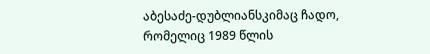აბესაძე-დუბლიანსკიმაც ჩადო, რომელიც 1989 წლის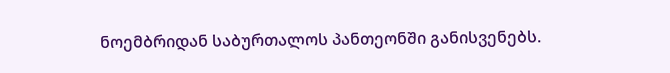ნოემბრიდან საბურთალოს პანთეონში განისვენებს.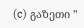(c) გაზეთი "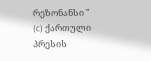რეზონანსი "
(c) ქართული პრესის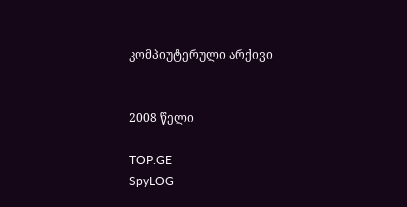კომპიუტერული არქივი


2008 წელი

TOP.GE
SpyLOG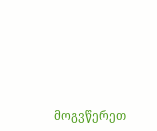მოგვწერეთ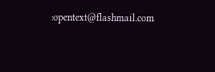:opentext@flashmail.com